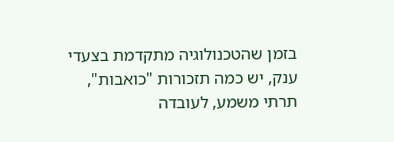בזמן שהטכנולוגיה מתקדמת בצעדי ענק, יש כמה תזכורות "כואבות", תרתי משמע, לעובדה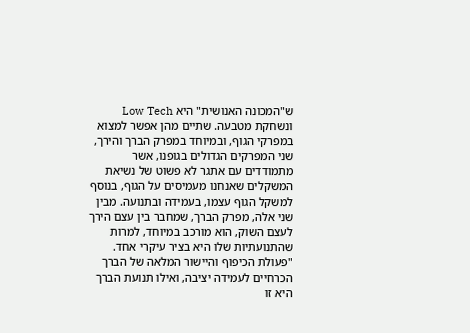ש"המכונה האנושית" היא Low Tech ונשחקת מטבעה. שתיים מהן אפשר למצוא במפרקי הגוף, ובמיוחד במפרק הברך והירך, שני המפרקים הגדולים בגופנו, אשר מתמודדים עם אתגר לא פשוט של נשיאת המשקלים שאנחנו מעמיסים על הגוף, בנוסף למשקל הגוף עצמו, בעמידה ובתנועה. מבין שני אלה, מפרק הברך, שמחבר בין עצם הירך לעצם השוק, הוא מורכב במיוחד, למרות שהתנועתיות שלו היא בציר עיקרי אחד.
"פעולת הכיפוף והיישור המלאה של הברך הכרחיים לעמידה יציבה, ואילו תנועת הברך היא זו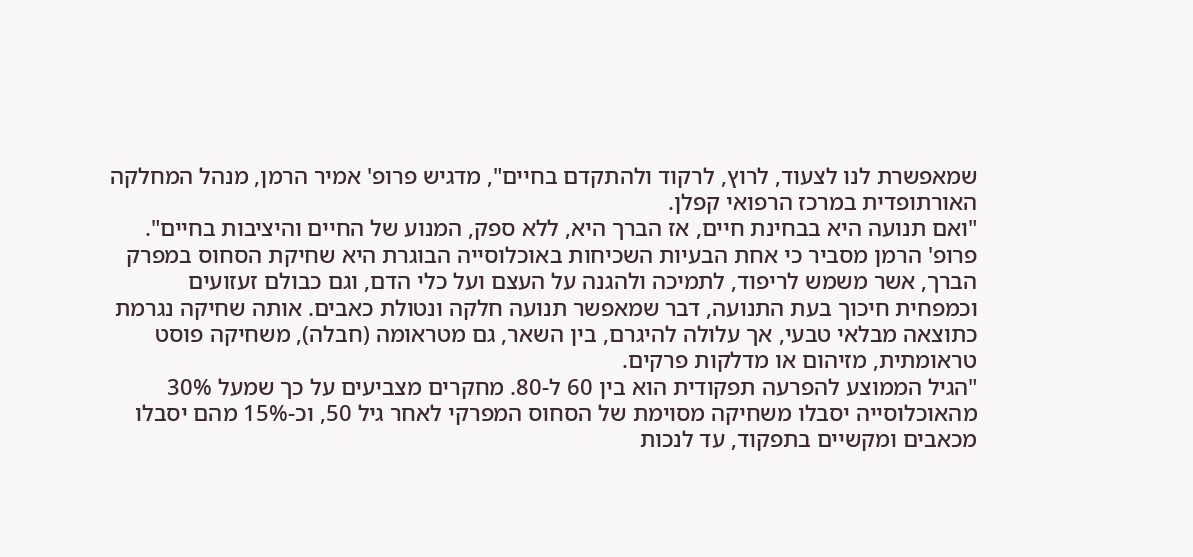שמאפשרת לנו לצעוד, לרוץ, לרקוד ולהתקדם בחיים", מדגיש פרופ' אמיר הרמן, מנהל המחלקה האורתופדית במרכז הרפואי קפלן.
"ואם תנועה היא בבחינת חיים, אז הברך היא, ללא ספק, המנוע של החיים והיציבות בחיים".
פרופ' הרמן מסביר כי אחת הבעיות השכיחות באוכלוסייה הבוגרת היא שחיקת הסחוס במפרק הברך, אשר משמש לריפוד, לתמיכה ולהגנה על העצם ועל כלי הדם, וגם כבולם זעזועים וכמפחית חיכוך בעת התנועה, דבר שמאפשר תנועה חלקה ונטולת כאבים. אותה שחיקה נגרמת כתוצאה מבלאי טבעי, אך עלולה להיגרם, בין השאר, גם מטראומה (חבלה), משחיקה פוסט טראומתית, מזיהום או מדלקות פרקים.
"הגיל הממוצע להפרעה תפקודית הוא בין 60 ל-80. מחקרים מצביעים על כך שמעל 30% מהאוכלוסייה יסבלו משחיקה מסוימת של הסחוס המפרקי לאחר גיל 50, וכ-15% מהם יסבלו מכאבים ומקשיים בתפקוד, עד לנכות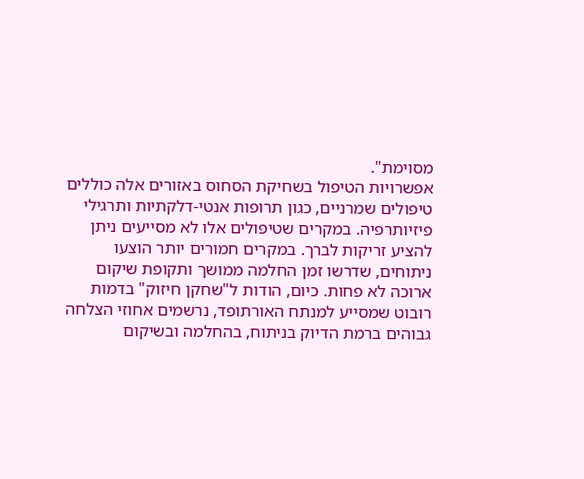מסוימת".
אפשרויות הטיפול בשחיקת הסחוס באזורים אלה כוללים טיפולים שמרניים, כגון תרופות אנטי-דלקתיות ותרגילי פיזיותרפיה. במקרים שטיפולים אלו לא מסייעים ניתן להציע זריקות לברך. במקרים חמורים יותר הוצעו ניתוחים, שדרשו זמן החלמה ממושך ותקופת שיקום ארוכה לא פחות. כיום, הודות ל"שחקן חיזוק" בדמות רובוט שמסייע למנתח האורתופד, נרשמים אחוזי הצלחה גבוהים ברמת הדיוק בניתוח, בהחלמה ובשיקום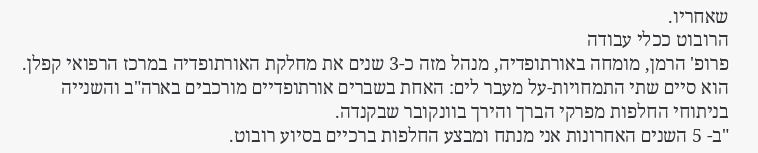שאחריו.
הרובוט ככלי עבודה
פרופ' הרמן, מומחה באורתופדיה, מנהל מזה כ-3 שנים את מחלקת האורתופדיה במרכז הרפואי קפלן. הוא סיים שתי התמחויות-על מעבר לים: האחת בשברים אורתופדיים מורכבים בארה"ב והשנייה בניתוחי החלפות מפרקי הברך והירך בוונקובר שבקנדה.
"ב- 5 השנים האחרונות אני מנתח ומבצע החלפות ברכיים בסיוע רובוט.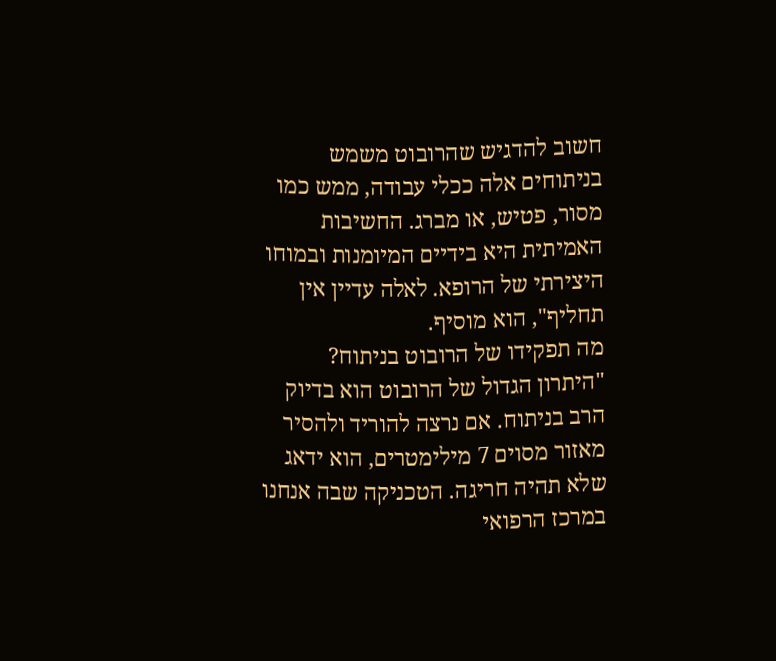חשוב להדגיש שהרובוט משמש בניתוחים אלה ככלי עבודה, ממש כמו מסור, פטיש, או מברג. החשיבות האמיתית היא בידיים המיומנות ובמוחו היצירתי של הרופא. לאלה עדיין אין תחליף", הוא מוסיף.
מה תפקידו של הרובוט בניתוח?
"היתרון הגדול של הרובוט הוא בדיוק הרב בניתוח. אם נרצה להוריד ולהסיר מאזור מסוים 7 מילימטרים, הוא ידאג שלא תהיה חריגה. הטכניקה שבה אנחנו במרכז הרפואי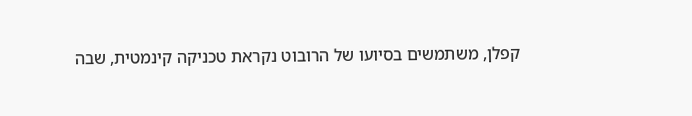קפלן, משתמשים בסיועו של הרובוט נקראת טכניקה קינמטית, שבה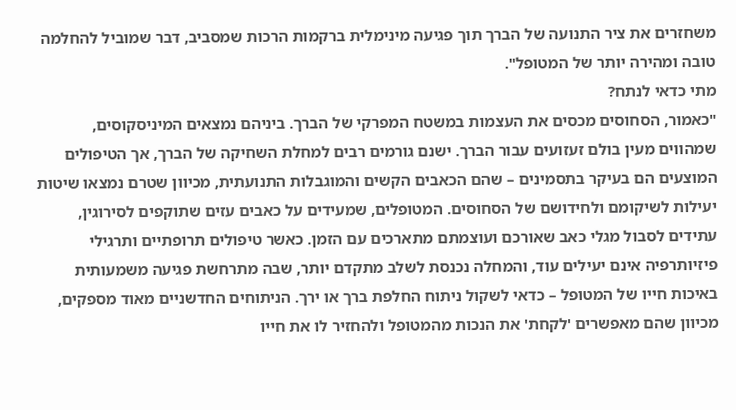משחזרים את ציר התנועה של הברך תוך פגיעה מינימלית ברקמות הרכות שמסביב, דבר שמוביל להחלמה טובה ומהירה יותר של המטופל".
מתי כדאי לנתח?
"כאמור, הסחוסים מכסים את העצמות במשטח המפרקי של הברך. ביניהם נמצאים המיניסקוסים, שמהווים מעין בולם זעזועים עבור הברך. ישנם גורמים רבים למחלת השחיקה של הברך, אך הטיפולים המוצעים הם בעיקר בתסמינים – שהם הכאבים הקשים והמוגבלות התנועתית, מכיוון שטרם נמצאו שיטות יעילות לשיקומם ולחידושם של הסחוסים. המטופלים, שמעידים על כאבים עזים שתוקפים לסירוגין, עתידים לסבול מגלי כאב שאורכם ועוצמתם מתארכים עם הזמן. כאשר טיפולים תרופתיים ותרגילי פיזיותרפיה אינם יעילים עוד, והמחלה נכנסת לשלב מתקדם יותר, שבה מתרחשת פגיעה משמעותית באיכות חייו של המטופל – כדאי לשקול ניתוח החלפת ברך או ירך. הניתוחים החדשניים מאוד מספקים, מכיוון שהם מאפשרים 'לקחת' את הנכות מהמטופל ולהחזיר לו את חייו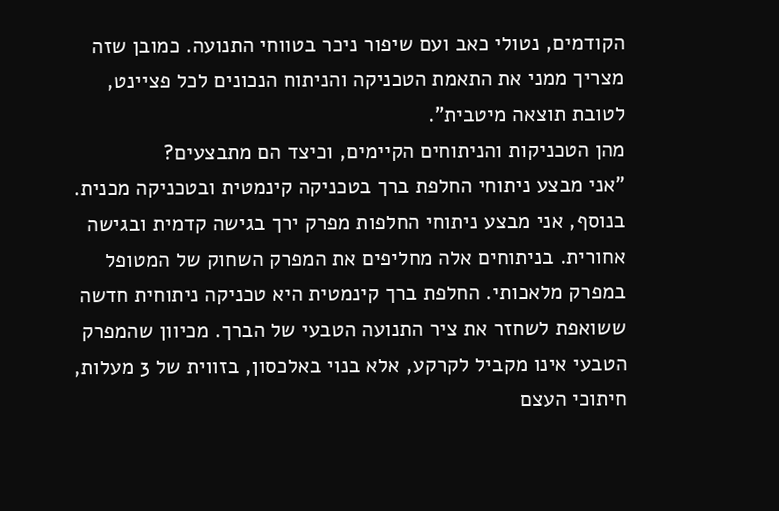הקודמים, נטולי כאב ועם שיפור ניכר בטווחי התנועה. כמובן שזה מצריך ממני את התאמת הטכניקה והניתוח הנכונים לכל פציינט, לטובת תוצאה מיטבית".
מהן הטכניקות והניתוחים הקיימים, וכיצד הם מתבצעים?
"אני מבצע ניתוחי החלפת ברך בטכניקה קינמטית ובטכניקה מכנית. בנוסף, אני מבצע ניתוחי החלפות מפרק ירך בגישה קדמית ובגישה אחורית. בניתוחים אלה מחליפים את המפרק השחוק של המטופל במפרק מלאכותי. החלפת ברך קינמטית היא טכניקה ניתוחית חדשה ששואפת לשחזר את ציר התנועה הטבעי של הברך. מכיוון שהמפרק הטבעי אינו מקביל לקרקע, אלא בנוי באלכסון, בזווית של 3 מעלות, חיתוכי העצם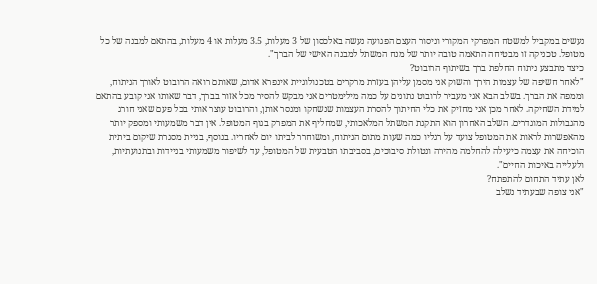נעשים במקביל למשטח המפרקי המקורי וניסור העצם הפגועה נעשה באלכסון של 3 מעלות, 3.5 מעלות או 4 מעלות, בהתאם למבנה של כל מטופל. טכניקה זו מבטיחה התאמה טובה יותר של מנח המשתל למבנה האישי של הברך".
כיצד מתבצע ניתוח החלפת ברך בשיתוף הרובוט?
"לאחר חשיפה של עצמות הירך והשוק אני מסמן עליהן בעזרת מרקרים בטכנולוגיית אינפרא אדום, שאותם רואה הרובוט לאורך הניתוח, וממפה את הברך. בשלב הבא אני מעביר לרובוט נתונים על כמה מילימטרים אני מבקש להסיר מכל אזור בברך, דבר שאותו אני קובע בהתאם למידת השחיקה. לאחר מכן אני מחזיק את כלי החיתוך להסרת העצמות שנשחקו ומנסר אותן, והרובוט עוצר אותי בכל פעם שאני חורג מהגבולות המוגדרים. השלב האחרון הוא התקנת המשתל המלאכותי, שמחליף את המפרק בגוף המטופל. אין דבר משמעותי ומספק יותר מהאפשרות לראות את המטופל צועד על רגליו כמה שעות מתום הניתוח, ומשוחרר לביתו יום לאחריו. בנוסף, בניית מסגרת שיקום ביתית הוכיחה את עצמה כיעילה להחלמה מהירה ונטולת סיבוכים, בסביבתו הטבעית של המטופל, עד לשיפור משמעותי בניידות ובתנועתיות, ולעלייה באיכות החיים".
לאן עתיד התחום להתפתח?
"אני צופה שבעתיד נשלב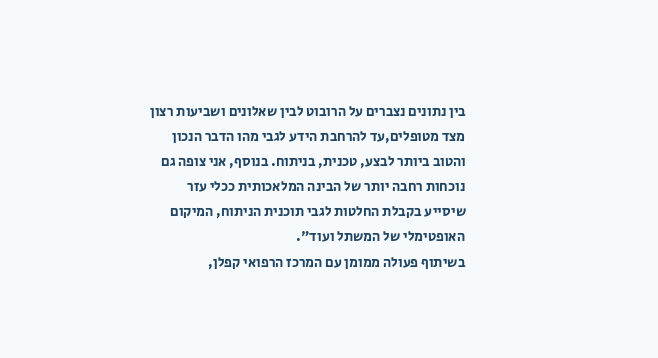בין נתונים נצברים על הרובוט לבין שאלונים ושביעות רצון מצד מטופלים,עד להרחבת הידע לגבי מהו הדבר הנכון והטוב ביותר לבצע, טכנית, בניתוח. בנוסף, אני צופה גם נוכחות רחבה יותר של הבינה המלאכותית ככלי עזר שיסייע בקבלת החלטות לגבי תוכנית הניתוח, המיקום האופטימלי של המשתל ועוד".
בשיתוף פעולה ממומן עם המרכז הרפואי קפלן,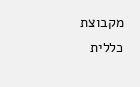מקבוצת כללית